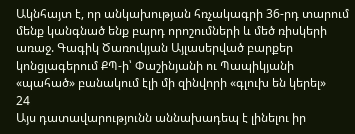Ակնհայտ է, որ անկախության հռչակագրի 36-րդ տարում մենք կանգնած ենք բարդ որոշումների և մեծ ռիսկերի առաջ. Գագիկ Ծառուկյան Այլասերված բարքեր կոնցլագերում ՔՊ-ի՝ Փաշինյանի ու Պապիկյանի «պահած» բանակում էլի մի զինվորի «գլուխ են կերել»
24
Այս դատավարությունն աննախադեպ է լինելու իր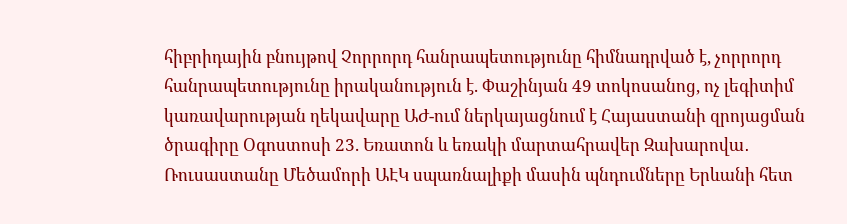հիբրիդային բնույթով Չորրորդ հանրապետությունը հիմնադրված է, չորրորդ հանրապետությունը իրականություն է. Փաշինյան 49 տոկոսանոց, ոչ լեգիտիմ կառավարության ղեկավարը ԱԺ-ում ներկայացնում է Հայաստանի զրոյացման ծրագիրը Օգոստոսի 23. Եռատոն և եռակի մարտահրավեր Զախարովա․ Ռուսաստանը Մեծամորի ԱԷԿ սպառնալիքի մասին պնդումները Երևանի հետ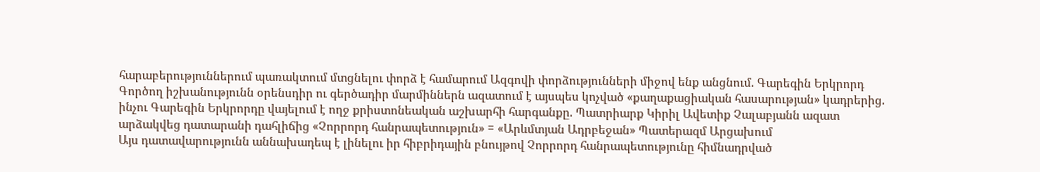հարաբերություններում պառակտում մտցնելու փորձ է համարում Ազգովի փորձությունների միջով ենք անցնում. Գարեգին Երկրորդ Գործող իշխանությունն օրենսդիր ու գերծադիր մարմիններն ազատում է այսպես կոչված «քաղաքացիական հասարության» կադրերից. ինչու Գարեգին Երկրորդը վայելում է ողջ քրիստոնեական աշխարհի հարգանքը. Պատրիարք Կիրիլ Ավետիք Չալաբյանն ազատ արձակվեց դատարանի դահլիճից «Չորրորդ հանրապետություն» = «Արևմտյան Ադրբեջան» Պատերազմ Արցախում
Այս դատավարությունն աննախադեպ է լինելու իր հիբրիդային բնույթով Չորրորդ հանրապետությունը հիմնադրված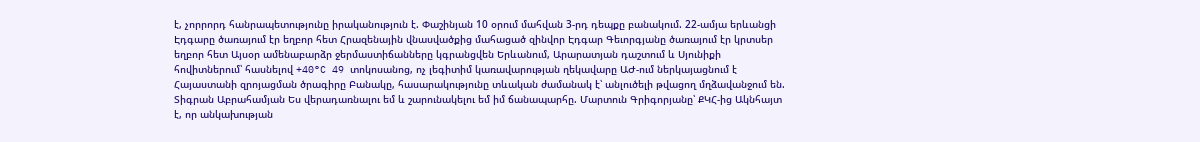է, չորրորդ հանրապետությունը իրականություն է. Փաշինյան 10 օրում մահվան 3-րդ դեպքը բանակում. 22-ամյա երևանցի Էդգարը ծառայում էր եղբոր հետ Հրազենային վնասվածքից մահացած զինվոր Էդգար Գեւորգյանը ծառայում էր կրտսեր եղբոր հետ Այսօր ամենաբարձր ջերմաստիճանները կգրանցվեն Երևանում, Արարատյան դաշտում և Սյունիքի հովիտներում՝ հասնելով +40°C 49 տոկոսանոց, ոչ լեգիտիմ կառավարության ղեկավարը ԱԺ-ում ներկայացնում է Հայաստանի զրոյացման ծրագիրը Բանակը, հասարակությունը տևական ժամանակ է՝ անլուծելի թվացող մղձավանջում են. Տիգրան Աբրահամյան Ես վերադառնալու եմ և շարունակելու եմ իմ ճանապարհը. Մարտուն Գրիգորյանը՝ ՔԿՀ-ից Ակնհայտ է, որ անկախության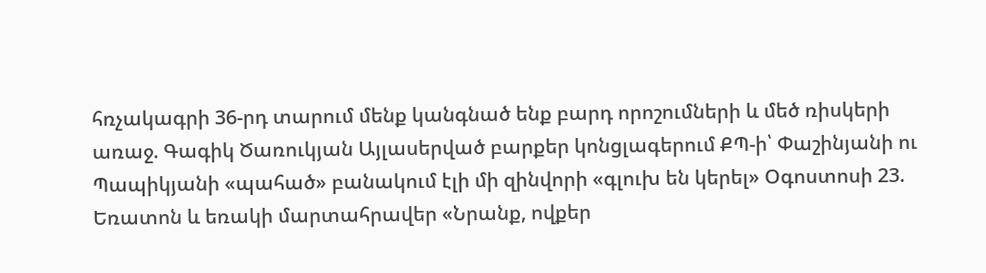հռչակագրի 36-րդ տարում մենք կանգնած ենք բարդ որոշումների և մեծ ռիսկերի առաջ. Գագիկ Ծառուկյան Այլասերված բարքեր կոնցլագերում ՔՊ-ի՝ Փաշինյանի ու Պապիկյանի «պահած» բանակում էլի մի զինվորի «գլուխ են կերել» Օգոստոսի 23. Եռատոն և եռակի մարտահրավեր «Նրանք, ովքեր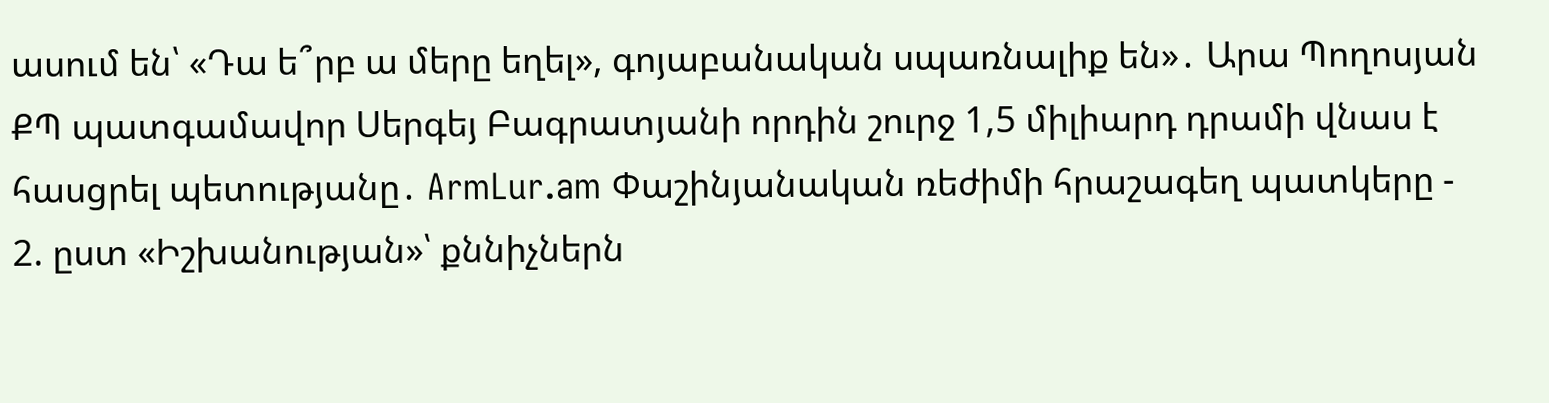ասում են՝ «Դա ե՞րբ ա մերը եղել», գոյաբանական սպառնալիք են»․ Արա Պողոսյան ՔՊ պատգամավոր Սերգեյ Բագրատյանի որդին շուրջ 1,5 միլիարդ դրամի վնաս է հասցրել պետությանը․ ArmLur.am Փաշինյանական ռեժիմի հրաշագեղ պատկերը - 2. ըստ «Իշխանության»՝ քննիչներն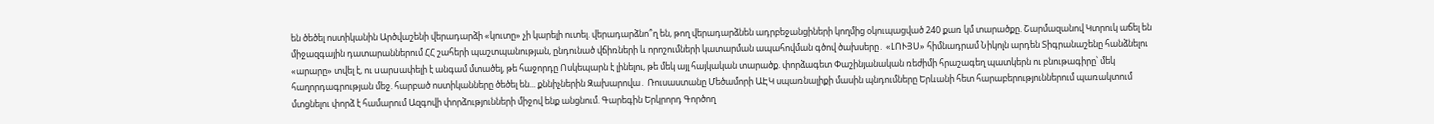են ծեծել ոստիկանին Արծվաշենի վերադարձի «կուտը» չի կարելի ուտել. վերադարձնո՞ղ են, թող վերադարձնեն ադրբեջանցիների կողմից օկուպացված 240 քառ կմ տարածքը. Շարմազանով Կտրուկ աճել են միջազգային դատարաններում ՀՀ շահերի պաշտպանության, ընդունած վճիռների և որոշումների կատարման ապահովման գծով ծախսերը․ «ԼՈՒՅՍ» հիմնադրամ Նիկոլն արդեն Տիգրանաշենը հանձնելու «արարը» տվել է, ու uարuափելի է անգամ մտածել, թե հաջորդը Ոսկեպարն է լինելու, թե մեկ այլ հայկական տարածք. փորձագետ Փաշինյանական ռեժիմի հրաշագեղ պատկերն ու բնութագիրը՝ մեկ հաղորդագրության մեջ. հարբած ոստիկանները ծեծել են... քննիչներին Զախարովա․ Ռուսաստանը Մեծամորի ԱԷԿ սպառնալիքի մասին պնդումները Երևանի հետ հարաբերություններում պառակտում մտցնելու փորձ է համարում Ազգովի փորձությունների միջով ենք անցնում. Գարեգին Երկրորդ Գործող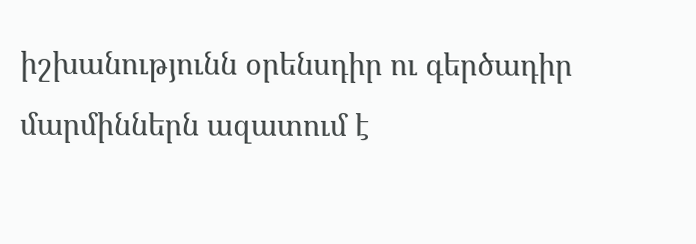իշխանությունն օրենսդիր ու գերծադիր մարմիններն ազատում է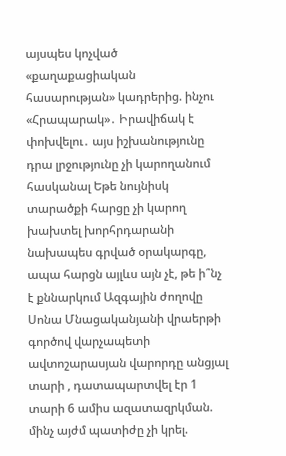այսպես կոչված «քաղաքացիական հասարության» կադրերից. ինչու «Հրապարակ»․ Իրավիճակ է փոխվելու․ այս իշխանությունը դրա լրջությունը չի կարողանում հասկանալ Եթե նույնիսկ տարածքի հարցը չի կարող խախտել խորհրդարանի նախապես գրված օրակարգը, ապա հարցն այլևս այն չէ, թե ի՞նչ է քննարկում Ազգային ժողովը Սոնա Մնացականյանի վրաերթի գործով վարչապետի ավտոշարասյան վարորդը անցյալ տարի , դատապարտվել էր 1 տարի 6 ամիս ազատազրկման. մինչ այժմ պատիժը չի կրել.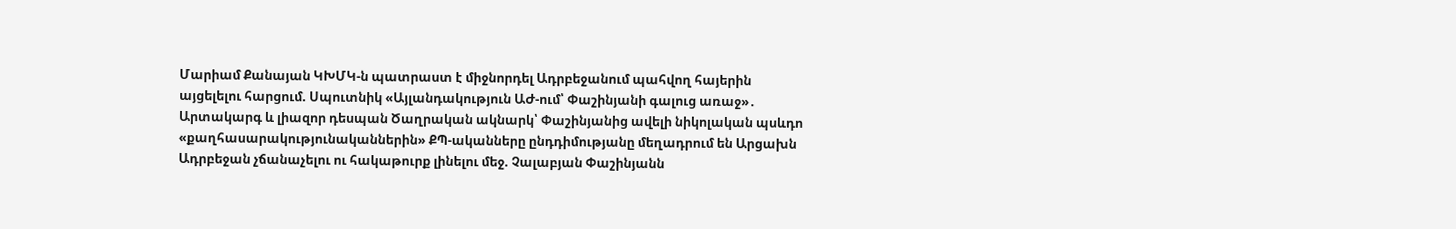Մարիամ Քանայան ԿԽՄԿ-ն պատրաստ է միջնորդել Ադրբեջանում պահվող հայերին այցելելու հարցում. Սպուտնիկ «Այլանդակություն ԱԺ-ում՝ Փաշինյանի գալուց առաջ»․ Արտակարգ և լիազոր դեսպան Ծաղրական ակնարկ՝ Փաշինյանից ավելի նիկոլական պսևդո «քաղհասարակությունականներին» ՔՊ-ականները ընդդիմությանը մեղադրում են Արցախն Ադրբեջան չճանաչելու ու հակաթուրք լինելու մեջ. Չալաբյան Փաշինյանն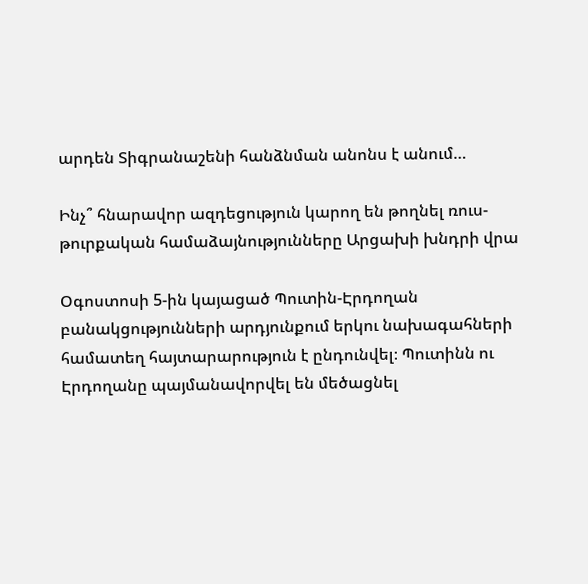արդեն Տիգրանաշենի հանձնման անոնս է անում…

Ինչ՞ հնարավոր ազդեցություն կարող են թողնել ռուս-թուրքական համաձայնությունները Արցախի խնդրի վրա

Օգոստոսի 5-ին կայացած Պուտին-Էրդողան բանակցությունների արդյունքում երկու նախագահների համատեղ հայտարարություն է ընդունվել։ Պուտինն ու Էրդողանը պայմանավորվել են մեծացնել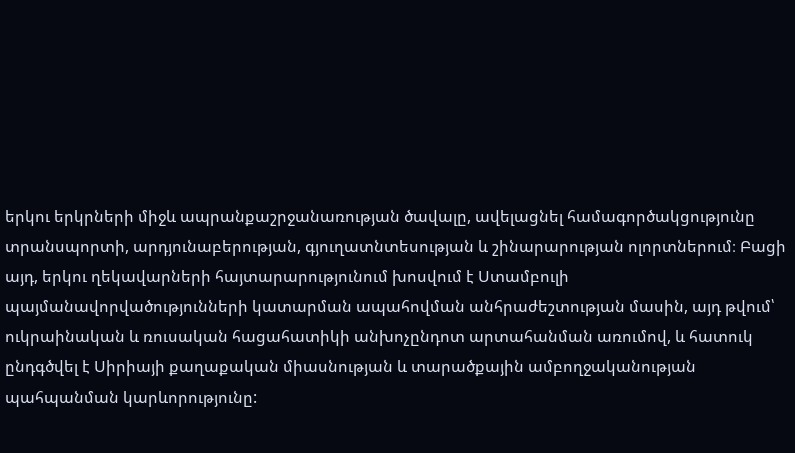երկու երկրների միջև ապրանքաշրջանառության ծավալը, ավելացնել համագործակցությունը տրանսպորտի, արդյունաբերության, գյուղատնտեսության և շինարարության ոլորտներում։ Բացի այդ, երկու ղեկավարների հայտարարությունում խոսվում է Ստամբուլի պայմանավորվածությունների կատարման ապահովման անհրաժեշտության մասին, այդ թվում՝ ուկրաինական և ռուսական հացահատիկի անխոչընդոտ արտահանման առումով, և հատուկ ընդգծվել է Սիրիայի քաղաքական միասնության և տարածքային ամբողջականության պահպանման կարևորությունը: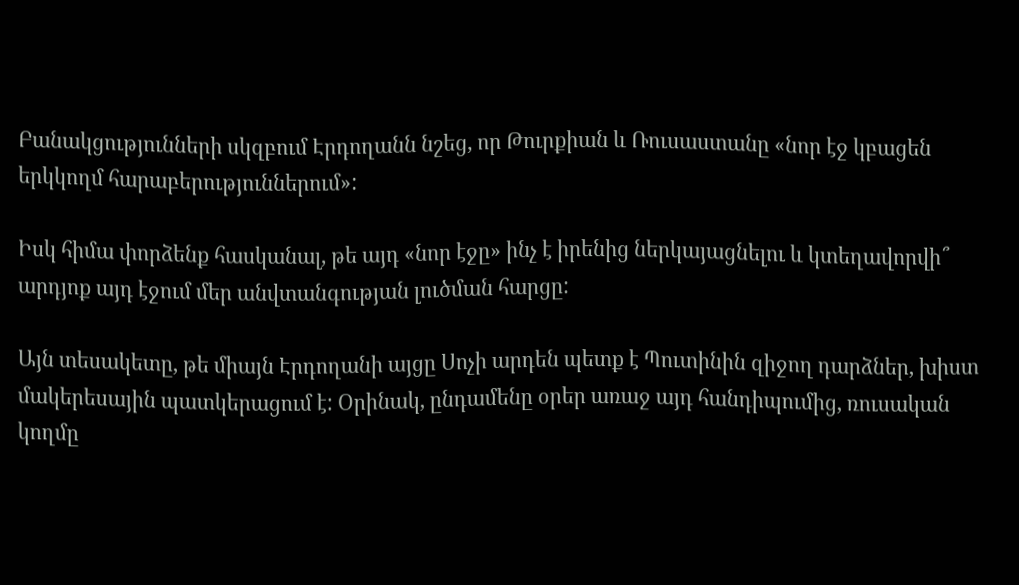Բանակցությունների սկզբում Էրդողանն նշեց, որ Թուրքիան և Ռուսաստանը «նոր էջ կբացեն երկկողմ հարաբերություններում»:

Իսկ հիմա փորձենք հասկանալ, թե այդ «նոր էջը» ինչ է իրենից ներկայացնելու և կտեղավորվի՞ արդյոք այդ էջում մեր անվտանգության լուծման հարցը:

Այն տեսակետը, թե միայն Էրդողանի այցը Սոչի արդեն պետք է Պուտինին զիջող դարձներ, խիստ մակերեսային պատկերացում է: Օրինակ, ընդամենը օրեր առաջ այդ հանդիպումից, ռուսական կողմը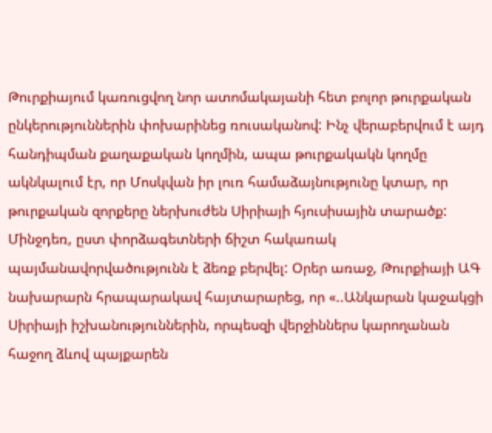Թուրքիայում կառուցվող նոր ատոմակայանի հետ բոլոր թուրքական ընկերություններին փոխարինեց ռուսականով: Ինչ վերաբերվում է այդ հանդիպման քաղաքական կողմին, ապա թուրքակակն կողմը ակնկալում էր, որ Մոսկվան իր լուռ համաձայնությունը կտար, որ թուրքական զորքերը ներխուժեն Սիրիայի հյուսիսային տարածք: Մինջդեռ, ըստ փորձագետների ճիշտ հակառակ պայմանավորվածությունն է ձեռք բերվել: Օրեր առաջ, Թուրքիայի ԱԳ նախարարն հրապարակավ հայտարարեց, որ «..Անկարան կաջակցի Սիրիայի իշխանություններին, որպեսզի վերջիններս կարողանան հաջող ձևով պայքարեն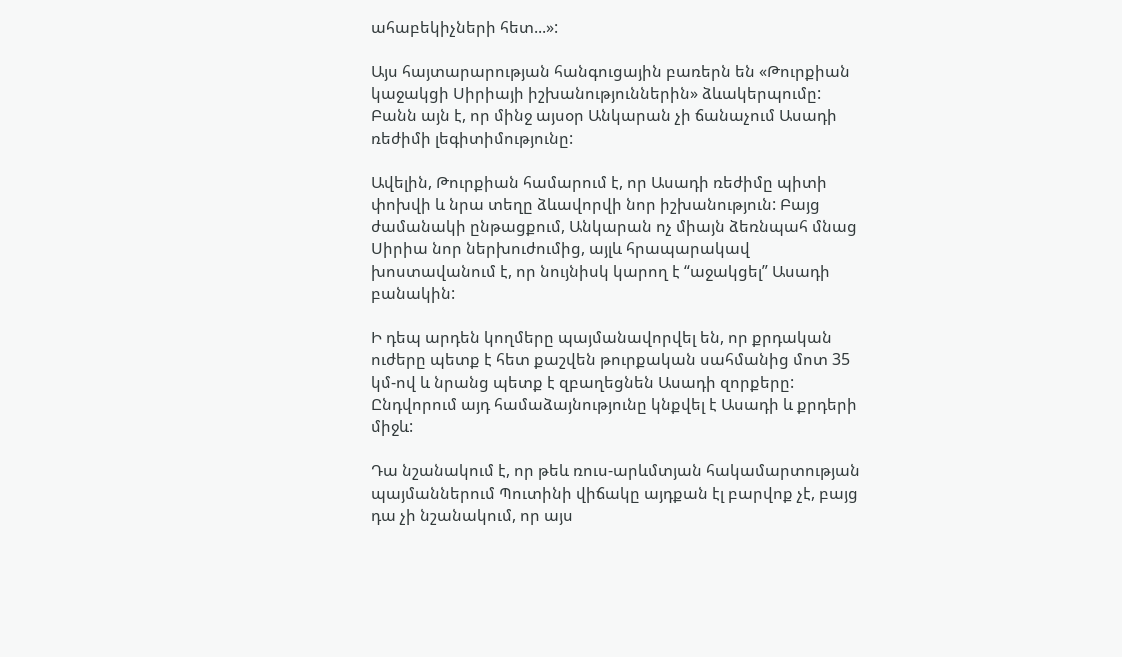ահաբեկիչների հետ...»:

Այս հայտարարության հանգուցային բառերն են «Թուրքիան կաջակցի Սիրիայի իշխանություններին» ձևակերպումը: Բանն այն է, որ մինջ այսօր Անկարան չի ճանաչում Ասադի ռեժիմի լեգիտիմությունը:

Ավելին, Թուրքիան համարում է, որ Ասադի ռեժիմը պիտի փոխվի և նրա տեղը ձևավորվի նոր իշխանություն: Բայց ժամանակի ընթացքում, Անկարան ոչ միայն ձեռնպահ մնաց Սիրիա նոր ներխուժումից, այլև հրապարակավ խոստավանում է, որ նույնիսկ կարող է “աջակցել” Ասադի բանակին:

Ի դեպ արդեն կողմերը պայմանավորվել են, որ քրդական ուժերը պետք է հետ քաշվեն թուրքական սահմանից մոտ 35 կմ-ով և նրանց պետք է զբաղեցնեն Ասադի զորքերը: Ընդվորում այդ համաձայնությունը կնքվել է Ասադի և քրդերի միջև:

Դա նշանակում է, որ թեև ռուս-արևմտյան հակամարտության պայմաններում Պուտինի վիճակը այդքան էլ բարվոք չէ, բայց դա չի նշանակում, որ այս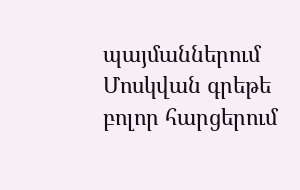պայմաններում Մոսկվան գրեթե բոլոր հարցերում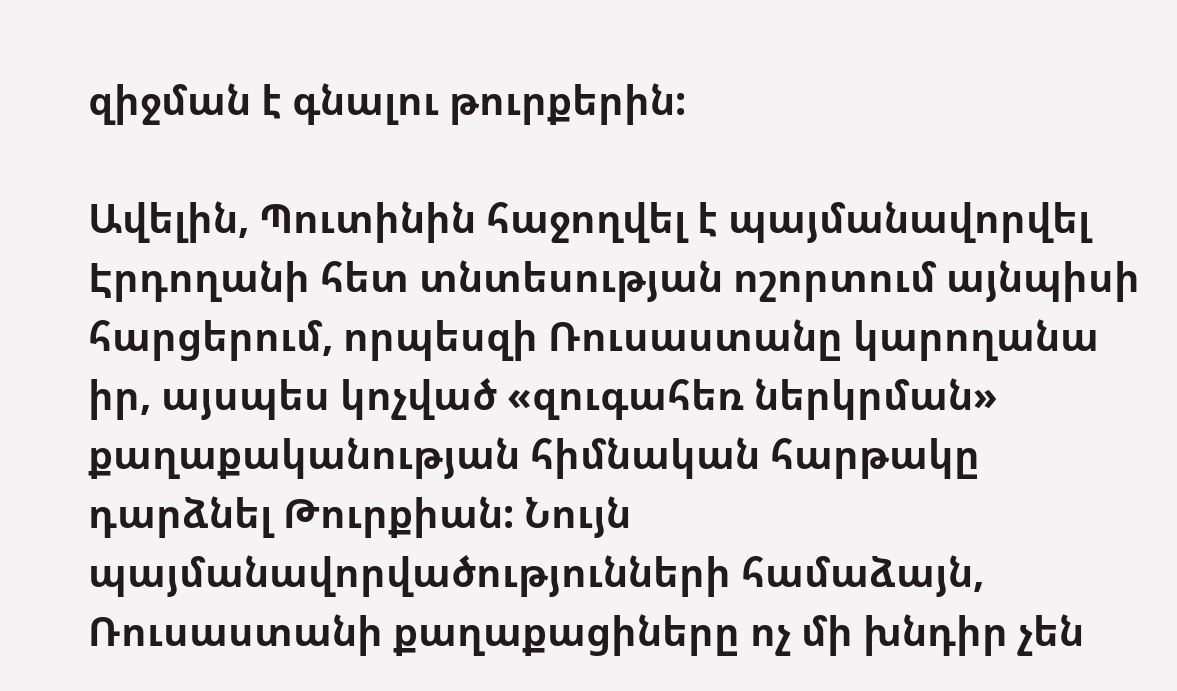զիջման է գնալու թուրքերին:

Ավելին, Պուտինին հաջողվել է պայմանավորվել Էրդողանի հետ տնտեսության ոշորտում այնպիսի հարցերում, որպեսզի Ռուսաստանը կարողանա իր, այսպես կոչված «զուգահեռ ներկրման» քաղաքականության հիմնական հարթակը դարձնել Թուրքիան: Նույն պայմանավորվածությունների համաձայն, Ռուսաստանի քաղաքացիները ոչ մի խնդիր չեն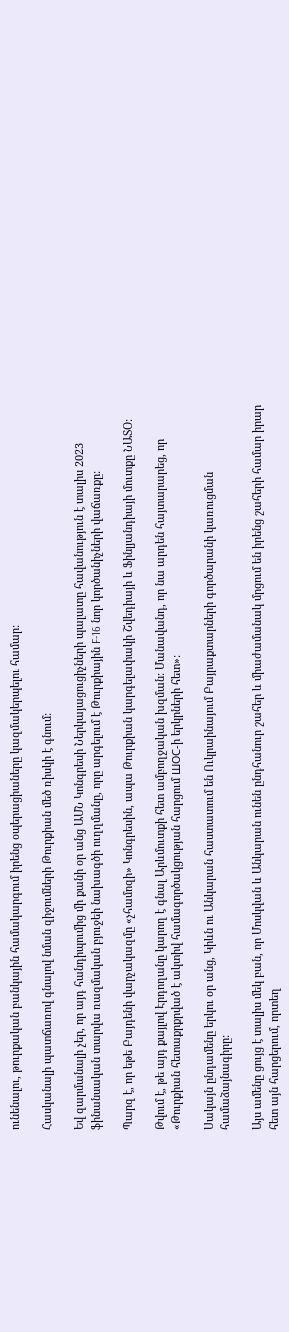ունենալու, թուրքական բանկային համակարգում իրենց օպերացիաները կազմակերպելու համար:

Հասկանալի պատճառով գնալով նման զիջումների Թուրքիան մեծ ռիսկի է գնում:

Եվ զարմանալի չեր, որ այդ հանդիպումից մի քանի օր անց ԱՄՆ Կոնգրեսի Ներկայացուցիչների պալատը հավանություն է տալիս 2023 ֆինանսական տարվա ռազմական բյուջեի նախագծի ուղղմանը, որը արգելում է Թուրքիային F-16 նոր կործանիչների վաճառքը:

Պարզ է, որ եթե Բայդենի վարչակազմը «չհամոզի» Կոնգրեսին, ապա Թուրքիան կարգելափակի Շվեդիայի և Ֆինլյանդիայի մուտքը ՆԱՏՕ:

Թվում է, թե այդ քայլով Էրդողանը կարող է գնալ Արևմուտքի հետ ամբողջական խզման: Մանավանդ, որ նա արդեն հայտարարեց, որ «Թուրքիան հետաքրքրված է ակտիվ համագործակցության հարցում ШОС-ի երկրների հետ»:

Սակայն ընդամենը երկու օր անց, Կիևն ու Անկարան հաստատում են Ուկրաինայում Բայրաքտարների գործարանի կառուցման համաձայնագիրը:

Այս ամենը ցույց է տալիս մեկ բան, որ Մոսկվան և Անկարան ունեն ընդհանուր շահեր և միաժամանակ մրցում են իրենց շահերի համար իրար հետ այն հարցերում, որտեղ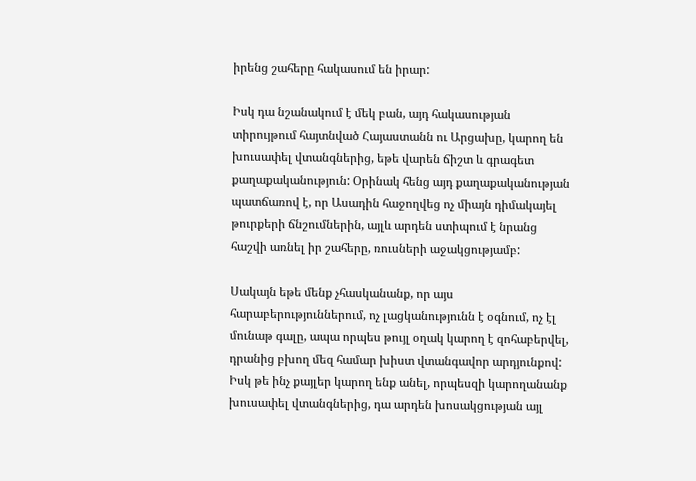իրենց շահերը հակասում են իրար:

Իսկ դա նշանակում է մեկ բան, այդ հակասության տիրույթում հայտնված Հայաստանն ու Արցախը, կարող են խուսափել վտանգներից, եթե վարեն ճիշտ և գրագետ քաղաքականություն: Օրինակ հենց այդ քաղաքականության պատճառով է, որ Ասադին հաջողվեց ոչ միայն դիմակայել թուրքերի ճնշումներին, այլև արդեն ստիպում է նրանց հաշվի առնել իր շահերը, ռուսների աջակցությամբ:

Սակայն եթե մենք չհասկանանք, որ այս հարաբերություններում, ոչ լացկանությունն է օգնում, ոչ էլ մունաթ գալը, ապա որպես թույլ օղակ կարող է զոհաբերվել, դրանից բխող մեզ համար խիստ վտանգավոր արդյունքով: Իսկ թե ինչ քայլեր կարող ենք անել, որպեսզի կարողանանք խուսափել վտանգներից, դա արդեն խոսակցության այլ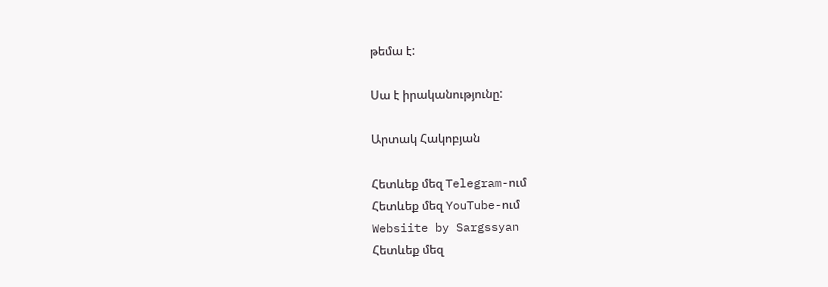թեմա է:

Սա է իրականությունը:

Արտակ Հակոբյան

Հետևեք մեզ Telegram-ում
Հետևեք մեզ YouTube-ում
Websiite by Sargssyan
Հետևեք մեզ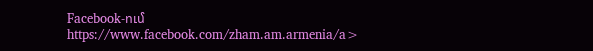Facebook-ում https://www.facebook.com/zham.am.armenia/a>